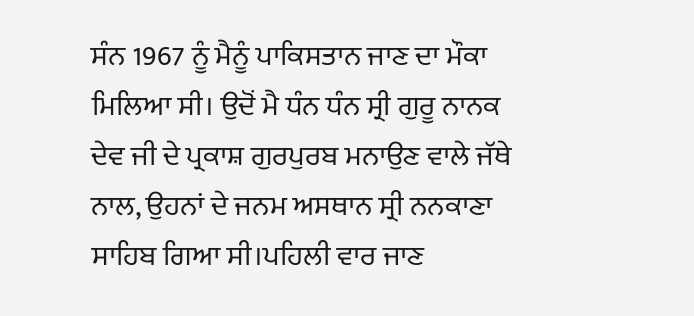ਸੰਨ 1967 ਨੂੰ ਮੈਨੂੰ ਪਾਕਿਸਤਾਨ ਜਾਣ ਦਾ ਮੌਕਾ ਮਿਲਿਆ ਸੀ। ਉਦੋਂ ਮੈ ਧੰਨ ਧੰਨ ਸ੍ਰੀ ਗੁਰੂ ਨਾਨਕ ਦੇਵ ਜੀ ਦੇ ਪ੍ਰਕਾਸ਼ ਗੁਰਪੁਰਬ ਮਨਾਉਣ ਵਾਲੇ ਜੱਥੇ ਨਾਲ, ਉਹਨਾਂ ਦੇ ਜਨਮ ਅਸਥਾਨ ਸ੍ਰੀ ਨਨਕਾਣਾ ਸਾਹਿਬ ਗਿਆ ਸੀ।ਪਹਿਲੀ ਵਾਰ ਜਾਣ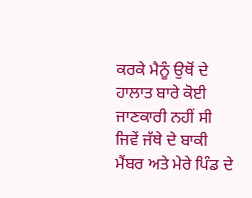ਕਰਕੇ ਮੈਨੂੰ ਉਥੋਂ ਦੇ ਹਾਲਾਤ ਬਾਰੇ ਕੋਈ ਜਾਣਕਾਰੀ ਨਹੀਂ ਸੀ ਜਿਵੇਂ ਜੱਥੇ ਦੇ ਬਾਕੀ ਮੈਂਬਰ ਅਤੇ ਮੇਰੇ ਪਿੰਡ ਦੇ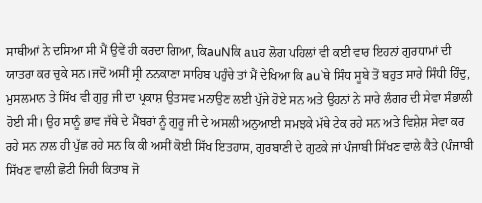ਸਾਥੀਆਂ ਨੇ ਦਸਿਆ ਸੀ ਮੈਂ ਉਵੇਂ ਹੀ ਕਰਦਾ ਗਿਆ, ਕਿauNਕਿ auਹ ਲੋਗ ਪਹਿਲਾਂ ਵੀ ਕਈ ਵਾਰ ਇਹਨਾਂ ਗੁਰਧਾਮਾਂ ਦੀ ਯਾਤਰਾ ਕਰ ਚੁਕੇ ਸਨ।ਜਦੋਂ ਅਸੀਂ ਸ੍ਰੀ ਨਨਕਾਣਾ ਸਾਹਿਬ ਪਹੁੰਚੇ ਤਾਂ ਮੈਂ ਦੇਖਿਆ ਕਿ au`ਥੇ ਸਿੰਧ ਸੂਬੇ ਤੋਂ ਬਹੁਤ ਸਾਰੇ ਸਿੰਧੀ ਹਿੰਦੁ, ਮੁਸਲਮਾਨ ਤੇ ਸਿੱਖ ਵੀ ਗੁਰੁ ਜੀ ਦਾ ਪ੍ਰਕਾਸ਼ ਉਤਸਵ ਮਨਾਉਣ ਲਈ ਪੁੱਜੇ ਹੋਏ ਸਨ ਅਤੇ ਉਹਨਾਂ ਨੇ ਸਾਰੇ ਲੰਗਰ ਦੀ ਸੇਵਾ ਸੰਭਾਲੀ ਹੋਈ ਸੀ। ਉਹ ਸਾਨੂੰ ਭਾਵ ਜੱਥੇ ਦੇ ਮੈਂਬਰਾਂ ਨੂੰ ਗੁਰੂ ਜੀ ਦੇ ਅਸਲੀ ਅਨੁਆਈ ਸਮਝਕੇ ਮੱਥੇ ਟੇਕ ਰਹੇ ਸਨ ਅਤੇ ਵਿਸ਼ੇਸ਼ ਸੇਵਾ ਕਰ ਰਹੇ ਸਨ ਨਾਲ ਹੀ ਪੁੱਛ ਰਹੇ ਸਨ ਕਿ ਕੀ ਅਸੀਂ ਕੋਈ ਸਿੱਖ ਇਤਹਾਸ, ਗੁਰਬਾਣੀ ਦੇ ਗੁਟਕੇ ਜਾਂ ਪੰਜਾਬੀ ਸਿੱਖਣ ਵਾਲੇ ਕੈਤੇ (ਪੰਜਾਬੀ ਸਿੱਖਣ ਵਾਲੀ ਛੋਟੀ ਜਿਹੀ ਕਿਤਾਬ ਜੋ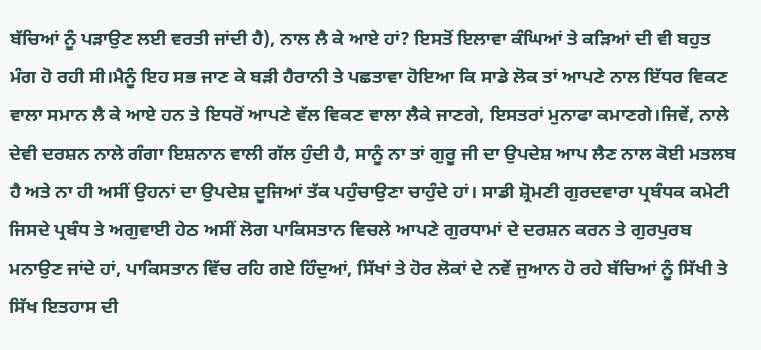ਬੱਚਿਆਂ ਨੂੰ ਪੜਾਉਣ ਲਈ ਵਰਤੀ ਜਾਂਦੀ ਹੈ), ਨਾਲ ਲੈ ਕੇ ਆਏ ਹਾਂ? ਇਸਤੋਂ ਇਲਾਵਾ ਕੰਘਿਆਂ ਤੇ ਕੜਿਆਂ ਦੀ ਵੀ ਬਹੁਤ ਮੰਗ ਹੋ ਰਹੀ ਸੀ।ਮੈਨੂੰ ਇਹ ਸਭ ਜਾਣ ਕੇ ਬੜੀ ਹੈਰਾਨੀ ਤੇ ਪਛਤਾਵਾ ਹੋਇਆ ਕਿ ਸਾਡੇ ਲੋਕ ਤਾਂ ਆਪਣੇ ਨਾਲ ਇੱਧਰ ਵਿਕਣ ਵਾਲਾ ਸਮਾਨ ਲੈ ਕੇ ਆਏ ਹਨ ਤੇ ਇਧਰੋਂ ਆਪਣੇ ਵੱਲ ਵਿਕਣ ਵਾਲਾ ਲੈਕੇ ਜਾਣਗੇ, ਇਸਤਰਾਂ ਮੁਨਾਫਾ ਕਮਾਣਗੇ।ਜਿਵੇਂ, ਨਾਲੇ ਦੇਵੀ ਦਰਸ਼ਨ ਨਾਲੇ ਗੰਗਾ ਇਸ਼ਨਾਨ ਵਾਲੀ ਗੱਲ ਹੁੰਦੀ ਹੈ, ਸਾਨੂੰ ਨਾ ਤਾਂ ਗੁਰੂ ਜੀ ਦਾ ਉਪਦੇਸ਼ ਆਪ ਲੈਣ ਨਾਲ ਕੋਈ ਮਤਲਬ ਹੈ ਅਤੇ ਨਾ ਹੀ ਅਸੀਂ ਉਹਨਾਂ ਦਾ ਉਪਦੇਸ਼ ਦੂਜਿਆਂ ਤੱਕ ਪਹੁੰਚਾਉਣਾ ਚਾਹੁੰਦੇ ਹਾਂ। ਸਾਡੀ ਸ਼੍ਰੋਮਣੀ ਗੁਰਦਵਾਰਾ ਪ੍ਰਬੰਧਕ ਕਮੇਟੀ ਜਿਸਦੇ ਪ੍ਰਬੰਧ ਤੇ ਅਗੁਵਾਈ ਹੇਠ ਅਸੀਂ ਲੋਗ ਪਾਕਿਸਤਾਨ ਵਿਚਲੇ ਆਪਣੇ ਗੁਰਧਾਮਾਂ ਦੇ ਦਰਸ਼ਨ ਕਰਨ ਤੇ ਗੁਰਪੁਰਬ ਮਨਾਉਣ ਜਾਂਦੇ ਹਾਂ, ਪਾਕਿਸਤਾਨ ਵਿੱਚ ਰਹਿ ਗਏ ਹਿੰਦੁਆਂ, ਸਿੱਖਾਂ ਤੇ ਹੋਰ ਲੋਕਾਂ ਦੇ ਨਵੇਂ ਜੁਆਨ ਹੋ ਰਹੇ ਬੱਚਿਆਂ ਨੂੰ ਸਿੱਖੀ ਤੇ ਸਿੱਖ ਇਤਹਾਸ ਦੀ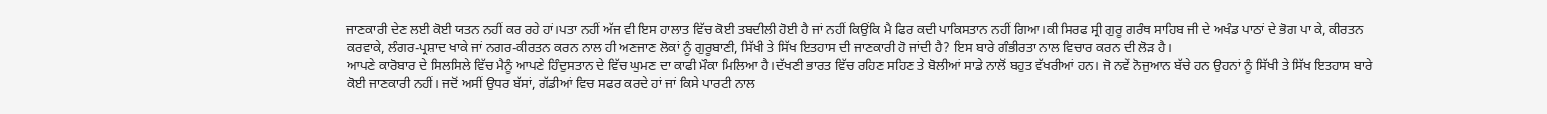ਜਾਣਕਾਰੀ ਦੇਣ ਲਈ ਕੋਈ ਯਤਨ ਨਹੀਂ ਕਰ ਰਹੇ ਹਾਂ।ਪਤਾ ਨਹੀਂ ਅੱਜ ਵੀ ਇਸ ਹਾਲਾਤ ਵਿੱਚ ਕੋਈ ਤਬਦੀਲੀ ਹੋਈ ਹੈ ਜਾਂ ਨਹੀਂ ਕਿਉਂਕਿ ਮੈ ਫਿਰ ਕਦੀ ਪਾਕਿਸਤਾਨ ਨਹੀਂ ਗਿਆ।ਕੀ ਸਿਰਫ ਸ੍ਰੀ ਗੁਰੂ ਗਰੰਥ ਸਾਹਿਬ ਜੀ ਦੇ ਅਖੰਡ ਪਾਠਾਂ ਦੇ ਭੋਗ ਪਾ ਕੇ, ਕੀਰਤਨ ਕਰਵਾਕੇ, ਲੰਗਰ-ਪ੍ਰਸ਼ਾਦ ਖਾਕੇ ਜਾਂ ਨਗਰ-ਕੀਰਤਨ ਕਰਨ ਨਾਲ ਹੀ ਅਣਜਾਣ ਲੋਕਾਂ ਨੂੰ ਗੁਰੂਬਾਣੀ, ਸਿੱਖੀ ਤੇ ਸਿੱਖ ਇਤਹਾਸ ਦੀ ਜਾਣਕਾਰੀ ਹੋ ਜਾਂਦੀ ਹੈ? ਇਸ ਬਾਰੇ ਗੰਭੀਰਤਾ ਨਾਲ ਵਿਚਾਰ ਕਰਨ ਦੀ ਲੋੜ ਹੈ।
ਆਪਣੇ ਕਾਰੋਬਾਰ ਦੇ ਸਿਲਸਿਲੇ ਵਿੱਚ ਮੈਨੂੰ ਆਪਣੇ ਹਿੰਦੁਸਤਾਨ ਦੇ ਵਿੱਚ ਘੁਮਣ ਦਾ ਕਾਫੀ ਮੌਕਾ ਮਿਲਿਆ ਹੈ।ਦੱਖਣੀ ਭਾਰਤ ਵਿੱਚ ਰਹਿਣ ਸਹਿਣ ਤੇ ਬੋਲੀਆਂ ਸਾਡੇ ਨਾਲੋਂ ਬਹੁਤ ਵੱਖਰੀਆਂ ਹਨ। ਜੋ ਨਵੇਂ ਨੋਜੁਆਨ ਬੱਚੇ ਹਨ ਉਹਨਾਂ ਨੂੰ ਸਿੱਖੀ ਤੇ ਸਿੱਖ ਇਤਹਾਸ ਬਾਰੇ ਕੋਈ ਜਾਣਕਾਰੀ ਨਹੀਂ। ਜਦੋਂ ਅਸੀਂ ਉਧਰ ਬੱਸਾਂ, ਗੱਡੀਆਂ ਵਿਚ ਸਫਰ ਕਰਦੇ ਹਾਂ ਜਾਂ ਕਿਸੇ ਪਾਰਟੀ ਨਾਲ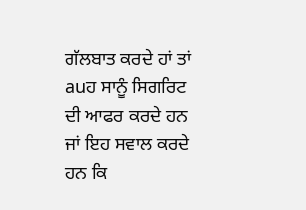ਗੱਲਬਾਤ ਕਰਦੇ ਹਾਂ ਤਾਂ auਹ ਸਾਨੂੰ ਸਿਗਰਿਟ ਦੀ ਆਫਰ ਕਰਦੇ ਹਨ ਜਾਂ ਇਹ ਸਵਾਲ ਕਰਦੇ ਹਨ ਕਿ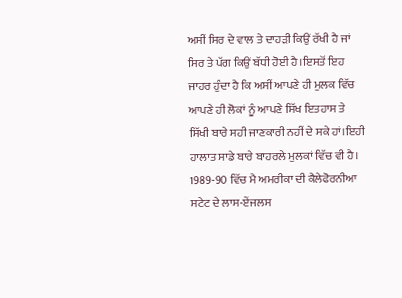ਅਸੀਂ ਸਿਰ ਦੇ ਵਾਲ ਤੇ ਦਾਹੜੀ ਕਿਉਂ ਰੱਖੀ ਹੈ ਜਾਂ ਸਿਰ ਤੇ ਪੱਗ ਕਿਉਂ ਬੱਧੀ ਹੋਈ ਹੈ।ਇਸਤੋਂ ਇਹ ਜਾਹਰ ਹੁੰਦਾ ਹੈ ਕਿ ਅਸੀਂ ਆਪਣੇ ਹੀ ਮੁਲਕ ਵਿੱਚ ਆਪਣੇ ਹੀ ਲੋਕਾਂ ਨੂੰ ਆਪਣੇ ਸਿੱਖ ਇਤਹਾਸ ਤੇ ਸਿੱਖੀ ਬਾਰੇ ਸਹੀ ਜਾਣਕਾਰੀ ਨਹੀਂ ਦੇ ਸਕੇ ਹਾਂ।ਇਹੀ ਹਾਲਾਤ ਸਾਡੇ ਬਾਰੇ ਬਾਹਰਲੇ ਮੁਲਕਾਂ ਵਿੱਚ ਵੀ ਹੈ। 1989-90 ਵਿੱਚ ਮੈ ਅਮਰੀਕਾ ਦੀ ਕੈਲੇਫੋਰਨੀਆ ਸਟੇਟ ਦੇ ਲਾਸ-ਏਂਜਲਸ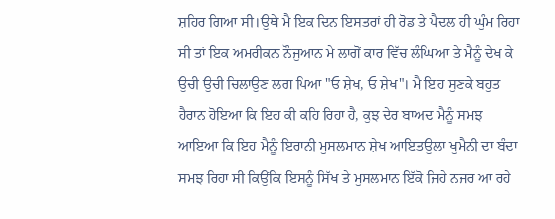ਸ਼ਹਿਰ ਗਿਆ ਸੀ।ਉਥੇ ਮੈ ਇਕ ਦਿਨ ਇਸਤਰਾਂ ਹੀ ਰੋਡ ਤੇ ਪੈਦਲ ਹੀ ਘੁੰਮ ਰਿਹਾ ਸੀ ਤਾਂ ਇਕ ਅਮਰੀਕਨ ਨੌਜੁਆਨ ਮੇ ਲਾਗੋਂ ਕਾਰ ਵਿੱਚ ਲੰਘਿਆ ਤੇ ਮੈਨੂੰ ਦੇਖ ਕੇ ਉਚੀ ਉਚੀ ਚਿਲਾਉਣ ਲਗ ਪਿਆ "ਓ ਸ਼ੇਖ, ਓ ਸ਼ੇਖ"। ਮੈ ਇਹ ਸੁਣਕੇ ਬਹੁਤ ਹੈਰਾਨ ਹੋਇਆ ਕਿ ਇਹ ਕੀ ਕਹਿ ਰਿਹਾ ਹੈ, ਕੁਝ ਦੇਰ ਬਾਅਦ ਮੈਨੂੰ ਸਮਝ ਆਇਆ ਕਿ ਇਹ ਮੈਨੂੰ ਇਰਾਨੀ ਮੁਸਲਮਾਨ ਸ਼ੇਖ ਆਇਤਉਲਾ ਖੁਮੈਨੀ ਦਾ ਬੰਦਾ ਸਮਝ ਰਿਹਾ ਸੀ ਕਿਉਂਕਿ ਇਸਨੂੰ ਸਿੱਖ ਤੇ ਮੁਸਲਮਾਨ ਇੱਕੋ ਜਿਹੇ ਨਜਰ ਆ ਰਹੇ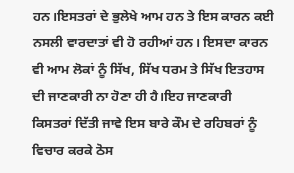ਹਨ।ਇਸਤਰਾਂ ਦੇ ਭੁਲੇਖੇ ਆਮ ਹਨ ਤੇ ਇਸ ਕਾਰਨ ਕਈ ਨਸਲੀ ਵਾਰਦਾਤਾਂ ਵੀ ਹੋ ਰਹੀਆਂ ਹਨ। ਇਸਦਾ ਕਾਰਨ ਵੀ ਆਮ ਲੋਕਾਂ ਨੂੰ ਸਿੱਖ, ਸਿੱਖ ਧਰਮ ਤੇ ਸਿੱਖ ਇਤਹਾਸ ਦੀ ਜਾਣਕਾਰੀ ਨਾ ਹੋਣਾ ਹੀ ਹੈ।ਇਹ ਜਾਣਕਾਰੀ ਕਿਸਤਰਾਂ ਦਿੱਤੀ ਜਾਵੇ ਇਸ ਬਾਰੇ ਕੌਮ ਦੇ ਰਹਿਬਰਾਂ ਨੂੰ ਵਿਚਾਰ ਕਰਕੇ ਠੋਸ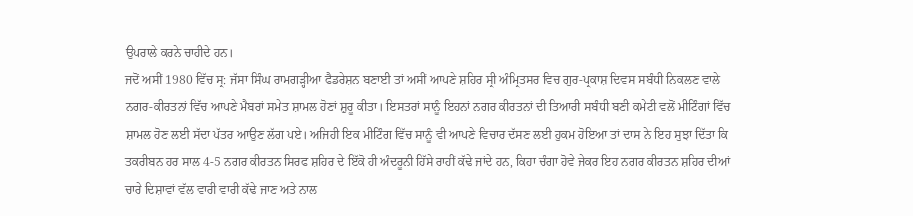ਉਪਰਾਲੇ ਕਰਨੇ ਚਾਹੀਦੇ ਹਨ।
ਜਦੋਂ ਅਸੀਂ 1980 ਵਿੱਚ ਸ੍ਰ: ਜੱਸਾ ਸਿੰਘ ਰਾਮਗੜ੍ਹੀਆ ਫੈਡਰੇਸ਼ਨ ਬਣਾਈ ਤਾਂ ਅਸੀਂ ਆਪਣੇ ਸ਼ਹਿਰ ਸ੍ਰੀ ਅੰਮ੍ਰਿਤਸਰ ਵਿਚ ਗੁਰ-ਪ੍ਰਕਾਸ਼ ਦਿਵਸ ਸਬੰਧੀ ਨਿਕਲਣ ਵਾਲੇ ਨਗਰ-ਕੀਰਤਨਾਂ ਵਿੱਚ ਆਪਣੇ ਮੈਬਰਾਂ ਸਮੇਤ ਸ਼ਾਮਲ ਹੋਣਾਂ ਸ਼ੁਰੂ ਕੀਤਾ। ਇਸਤਰਾਂ ਸਾਨੂੰ ਇਹਨਾਂ ਨਗਰ ਕੀਰਤਨਾਂ ਦੀ ਤਿਆਰੀ ਸਬੰਧੀ ਬਣੀ ਕਮੇਟੀ ਵਲੋਂ ਮੀਟਿੰਗਾਂ ਵਿੱਚ ਸ਼ਾਮਲ ਹੋਣ ਲਈ ਸੱਦਾ ਪੱਤਰ ਆਉਣ ਲੱਗ ਪਏ। ਅਜਿਹੀ ਇਕ ਮੀਟਿੰਗ ਵਿੱਚ ਸਾਨੂੰ ਵੀ ਆਪਣੇ ਵਿਚਾਰ ਦੱਸਣ ਲਈ ਹੁਕਮ ਹੋਇਆ ਤਾਂ ਦਾਸ ਨੇ ਇਹ ਸੁਝਾ ਦਿੱਤਾ ਕਿ ਤਕਰੀਬਨ ਹਰ ਸਾਲ 4-5 ਨਗਰ ਕੀਰਤਨ ਸਿਰਫ ਸ਼ਹਿਰ ਦੇ ਇੱਕੋ ਹੀ ਅੰਦਰੂਨੀ ਹਿੱਸੇ ਰਾਹੀਂ ਕੱਢੇ ਜਾਂਦੇ ਹਨ, ਕਿਹਾ ਚੰਗਾ ਹੋਵੇ ਜੇਕਰ ਇਹ ਨਗਰ ਕੀਰਤਨ ਸ਼ਹਿਰ ਦੀਆਂ ਚਾਰੇ ਦਿਸ਼ਾਵਾਂ ਵੱਲ ਵਾਰੀ ਵਾਰੀ ਕੱਢੇ ਜਾਣ ਅਤੇ ਨਾਲ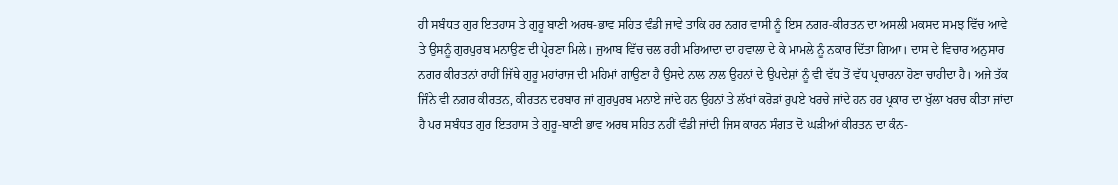ਹੀ ਸਬੰਧਤ ਗੁਰ ਇਤਹਾਸ ਤੇ ਗੁਰੂ ਬਾਣੀ ਅਰਥ-ਭਾਵ ਸਹਿਤ ਵੰਡੀ ਜਾਵੇ ਤਾਕਿ ਹਰ ਨਗਰ ਵਾਸੀ ਨੂੰ ਇਸ ਨਗਰ-ਕੀਰਤਨ ਦਾ ਅਸਲੀ ਮਕਸਦ ਸਮਝ ਵਿੱਚ ਆਵੇ ਤੇ ਉਸਨੂੰ ਗੁਰਪੁਰਬ ਮਨਾਉਣ ਦੀ ਪ੍ਰੇਰਣਾ ਮਿਲੇ। ਜੁਆਬ ਵਿੱਚ ਚਲ ਰਹੀ ਮਰਿਆਦਾ ਦਾ ਹਵਾਲਾ ਦੇ ਕੇ ਮਾਮਲੇ ਨੂੰ ਨਕਾਰ ਦਿੱਤਾ ਗਿਆ। ਦਾਸ ਦੇ ਵਿਚਾਰ ਅਨੁਸਾਰ ਨਗਰ ਕੀਰਤਨਾਂ ਰਾਹੀਂ ਜਿੱਥੇ ਗੁਰੂ ਮਹਾਂਰਾਜ ਦੀ ਮਹਿਮਾਂ ਗਾਉਣਾ ਹੈ ਉਸਦੇ ਨਾਲ ਨਾਲ ਉਹਨਾਂ ਦੇ ਉਪਦੇਸ਼ਾਂ ਨੂੰ ਵੀ ਵੱਧ ਤੋਂ ਵੱਧ ਪ੍ਰਚਾਰਨਾ ਹੋਣਾ ਚਾਹੀਦਾ ਹੈ। ਅਜੇ ਤੱਕ ਜਿੰਨੇ ਵੀ ਨਗਰ ਕੀਰਤਨ, ਕੀਰਤਨ ਦਰਬਾਰ ਜਾਂ ਗੁਰਪੁਰਬ ਮਨਾਏ ਜਾਂਦੇ ਹਨ ਉਹਨਾਂ ਤੇ ਲੱਖਾਂ ਕਰੋੜਾਂ ਰੁਪਏ ਖਰਚੇ ਜਾਂਦੇ ਹਨ ਹਰ ਪ੍ਰਕਾਰ ਦਾ ਖੁੱਲਾ ਖਰਚ ਕੀਤਾ ਜਾਂਦਾ ਹੈ ਪਰ ਸਬੰਧਤ ਗੁਰ ਇਤਹਾਸ ਤੇ ਗੁਰੂ-ਬਾਣੀ ਭਾਵ ਅਰਥ ਸਹਿਤ ਨਹੀਂ ਵੰਡੀ ਜਾਂਦੀ ਜਿਸ ਕਾਰਨ ਸੰਗਤ ਦੋ ਘੜੀਆਂ ਕੀਰਤਨ ਦਾ ਕੰਨ-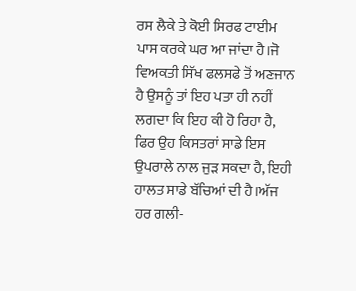ਰਸ ਲੈਕੇ ਤੇ ਕੋਈ ਸਿਰਫ ਟਾਈਮ ਪਾਸ ਕਰਕੇ ਘਰ ਆ ਜਾਂਦਾ ਹੈ।ਜੋ ਵਿਅਕਤੀ ਸਿੱਖ ਫਲਸਫੇ ਤੋਂ ਅਣਜਾਨ ਹੈ ਉਸਨੂੰ ਤਾਂ ਇਹ ਪਤਾ ਹੀ ਨਹੀਂ ਲਗਦਾ ਕਿ ਇਹ ਕੀ ਹੋ ਰਿਹਾ ਹੈ, ਫਿਰ ਉਹ ਕਿਸਤਰਾਂ ਸਾਡੇ ਇਸ ਉਪਰਾਲੇ ਨਾਲ ਜੁੜ ਸਕਦਾ ਹੈ, ਇਹੀ ਹਾਲਤ ਸਾਡੇ ਬੱਚਿਆਂ ਦੀ ਹੈ।ਅੱਜ ਹਰ ਗਲੀ-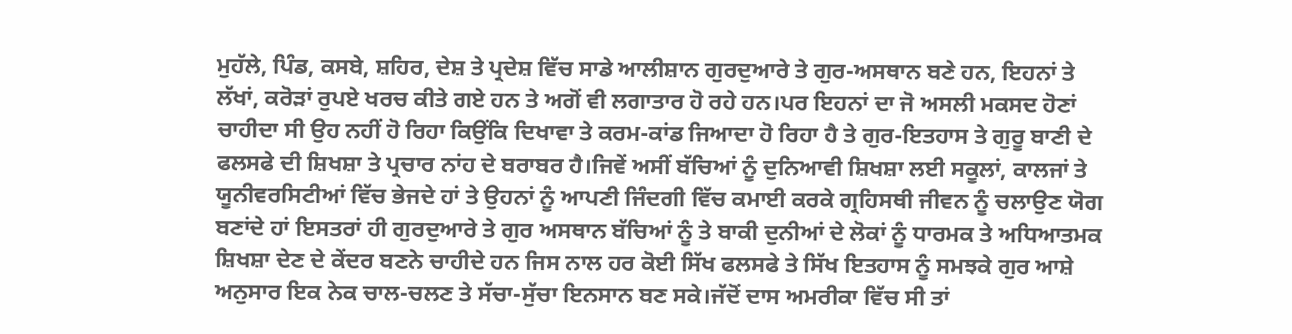ਮੁਹੱਲੇ, ਪਿੰਡ, ਕਸਬੇ, ਸ਼ਹਿਰ, ਦੇਸ਼ ਤੇ ਪ੍ਰਦੇਸ਼ ਵਿੱਚ ਸਾਡੇ ਆਲੀਸ਼ਾਨ ਗੁਰਦੁਆਰੇ ਤੇ ਗੁਰ-ਅਸਥਾਨ ਬਣੇ ਹਨ, ਇਹਨਾਂ ਤੇ ਲੱਖਾਂ, ਕਰੋੜਾਂ ਰੁਪਏ ਖਰਚ ਕੀਤੇ ਗਏ ਹਨ ਤੇ ਅਗੋਂ ਵੀ ਲਗਾਤਾਰ ਹੋ ਰਹੇ ਹਨ।ਪਰ ਇਹਨਾਂ ਦਾ ਜੋ ਅਸਲੀ ਮਕਸਦ ਹੋਣਾਂ ਚਾਹੀਦਾ ਸੀ ਉਹ ਨਹੀਂ ਹੋ ਰਿਹਾ ਕਿਉਂਕਿ ਦਿਖਾਵਾ ਤੇ ਕਰਮ-ਕਾਂਡ ਜਿਆਦਾ ਹੋ ਰਿਹਾ ਹੈ ਤੇ ਗੁਰ-ਇਤਹਾਸ ਤੇ ਗੁਰੂ ਬਾਣੀ ਦੇ ਫਲਸਫੇ ਦੀ ਸ਼ਿਖਸ਼ਾ ਤੇ ਪ੍ਰਚਾਰ ਨਾਂਹ ਦੇ ਬਰਾਬਰ ਹੈ।ਜਿਵੇਂ ਅਸੀਂ ਬੱਚਿਆਂ ਨੂੰ ਦੁਨਿਆਵੀ ਸ਼ਿਖਸ਼ਾ ਲਈ ਸਕੂਲਾਂ, ਕਾਲਜਾਂ ਤੇ ਯੂਨੀਵਰਸਿਟੀਆਂ ਵਿੱਚ ਭੇਜਦੇ ਹਾਂ ਤੇ ਉਹਨਾਂ ਨੂੰ ਆਪਣੀ ਜਿੰਦਗੀ ਵਿੱਚ ਕਮਾਈ ਕਰਕੇ ਗ੍ਰਹਿਸਥੀ ਜੀਵਨ ਨੂੰ ਚਲਾਉਣ ਯੋਗ ਬਣਾਂਦੇ ਹਾਂ ਇਸਤਰਾਂ ਹੀ ਗੁਰਦੁਆਰੇ ਤੇ ਗੁਰ ਅਸਥਾਨ ਬੱਚਿਆਂ ਨੂੰ ਤੇ ਬਾਕੀ ਦੁਨੀਆਂ ਦੇ ਲੋਕਾਂ ਨੂੰ ਧਾਰਮਕ ਤੇ ਅਧਿਆਤਮਕ ਸ਼ਿਖਸ਼ਾ ਦੇਣ ਦੇ ਕੇਂਦਰ ਬਣਨੇ ਚਾਹੀਦੇ ਹਨ ਜਿਸ ਨਾਲ ਹਰ ਕੋਈ ਸਿੱਖ ਫਲਸਫੇ ਤੇ ਸਿੱਖ ਇਤਹਾਸ ਨੂੰ ਸਮਝਕੇ ਗੁਰ ਆਸ਼ੇ ਅਨੁਸਾਰ ਇਕ ਨੇਕ ਚਾਲ-ਚਲਣ ਤੇ ਸੱਚਾ-ਸੁੱਚਾ ਇਨਸਾਨ ਬਣ ਸਕੇ।ਜੱਦੋਂ ਦਾਸ ਅਮਰੀਕਾ ਵਿੱਚ ਸੀ ਤਾਂ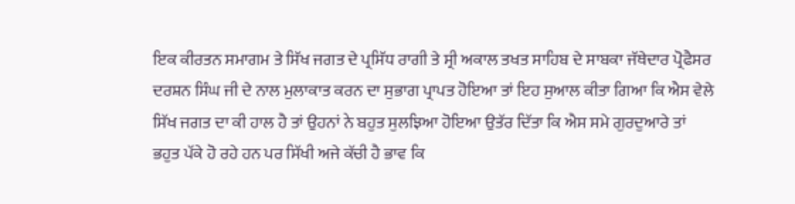ਇਕ ਕੀਰਤਨ ਸਮਾਗਮ ਤੇ ਸਿੱਖ ਜਗਤ ਦੇ ਪ੍ਰਸਿੱਧ ਰਾਗੀ ਤੇ ਸ੍ਰੀ ਅਕਾਲ ਤਖਤ ਸਾਹਿਬ ਦੇ ਸਾਬਕਾ ਜੱਥੇਦਾਰ ਪ੍ਰੋਫੈਸਰ ਦਰਸ਼ਨ ਸਿੰਘ ਜੀ ਦੇ ਨਾਲ ਮੁਲਾਕਾਤ ਕਰਨ ਦਾ ਸੁਭਾਗ ਪ੍ਰਾਪਤ ਹੋਇਆ ਤਾਂ ਇਹ ਸੁਆਲ ਕੀਤਾ ਗਿਆ ਕਿ ਐਸ ਵੇਲੇ ਸਿੱਖ ਜਗਤ ਦਾ ਕੀ ਹਾਲ ਹੈ ਤਾਂ ਉਹਨਾਂ ਨੇ ਬਹੁਤ ਸੁਲਝਿਆ ਹੋਇਆ ਉਤੱਰ ਦਿੱਤਾ ਕਿ ਐਸ ਸਮੇ ਗੁਰਦੁਆਰੇ ਤਾਂ
ਭਹੁਤ ਪੱਕੇ ਹੋ ਰਹੇ ਹਨ ਪਰ ਸਿੱਖੀ ਅਜੇ ਕੱਚੀ ਹੈ ਭਾਵ ਕਿ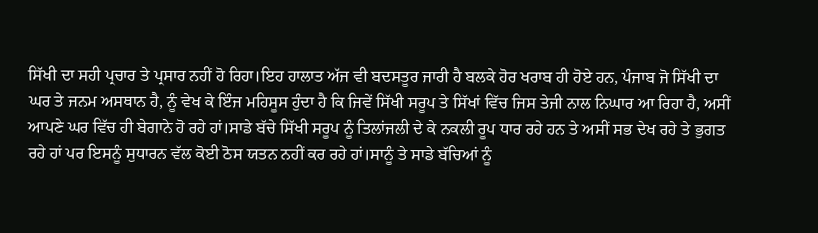ਸਿੱਖੀ ਦਾ ਸਹੀ ਪ੍ਰਚਾਰ ਤੇ ਪ੍ਰਸਾਰ ਨਹੀਂ ਹੋ ਰਿਹਾ।ਇਹ ਹਾਲਾਤ ਅੱਜ ਵੀ ਬਦਸਤੂਰ ਜਾਰੀ ਹੈ ਬਲਕੇ ਹੋਰ ਖਰਾਬ ਹੀ ਹੋਏ ਹਨ, ਪੰਜਾਬ ਜੋ ਸਿੱਖੀ ਦਾ ਘਰ ਤੇ ਜਨਮ ਅਸਥਾਨ ਹੈ, ਨੂੰ ਵੇਖ ਕੇ ਇੰਜ ਮਹਿਸੂਸ ਹੁੰਦਾ ਹੈ ਕਿ ਜਿਵੇਂ ਸਿੱਖੀ ਸਰੂਪ ਤੇ ਸਿੱਖਾਂ ਵਿੱਚ ਜਿਸ ਤੇਜੀ ਨਾਲ ਨਿਘਾਰ ਆ ਰਿਹਾ ਹੈ, ਅਸੀਂ ਆਪਣੇ ਘਰ ਵਿੱਚ ਹੀ ਬੇਗਾਨੇ ਹੋ ਰਹੇ ਹਾਂ।ਸਾਡੇ ਬੱਚੇ ਸਿੱਖੀ ਸਰੂਪ ਨੂੰ ਤਿਲਾਂਜਲੀ ਦੇ ਕੇ ਨਕਲੀ ਰੂਪ ਧਾਰ ਰਹੇ ਹਨ ਤੇ ਅਸੀਂ ਸਭ ਦੇਖ ਰਹੇ ਤੇ ਭੁਗਤ ਰਹੇ ਹਾਂ ਪਰ ਇਸਨੂੰ ਸੁਧਾਰਨ ਵੱਲ ਕੋਈ ਠੋਸ ਯਤਨ ਨਹੀਂ ਕਰ ਰਹੇ ਹਾਂ।ਸਾਨੂੰ ਤੇ ਸਾਡੇ ਬੱਚਿਆਂ ਨੂੰ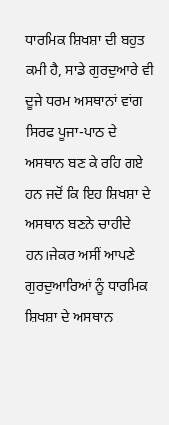ਧਾਰਮਿਕ ਸ਼ਿਖਸ਼ਾ ਦੀ ਬਹੁਤ ਕਮੀ ਹੈ, ਸਾਡੇ ਗੁਰਦੁਆਰੇ ਵੀ ਦੂਜੇ ਧਰਮ ਅਸਥਾਨਾਂ ਵਾਂਗ ਸਿਰਫ ਪੂਜਾ-ਪਾਠ ਦੇ ਅਸਥਾਨ ਬਣ ਕੇ ਰਹਿ ਗਏ ਹਨ ਜਦੋਂ ਕਿ ਇਹ ਸ਼ਿਖਸ਼ਾ ਦੇ ਅਸਥਾਨ ਬਣਨੇ ਚਾਹੀਦੇ ਹਨ।ਜੇਕਰ ਅਸੀਂ ਆਪਣੇ ਗੁਰਦੁਆਰਿਆਂ ਨੂੰ ਧਾਰਮਿਕ ਸ਼ਿਖਸ਼ਾ ਦੇ ਅਸਥਾਨ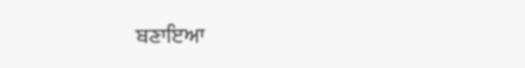ਬਣਾਇਆ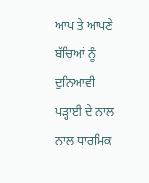ਆਪ ਤੇ ਆਪਣੇ ਬੱਚਿਆਂ ਨੂੰ ਦੁਨਿਆਵੀ ਪੜ੍ਹਾਈ ਦੇ ਨਾਲ ਨਾਲ ਧਾਰਮਿਕ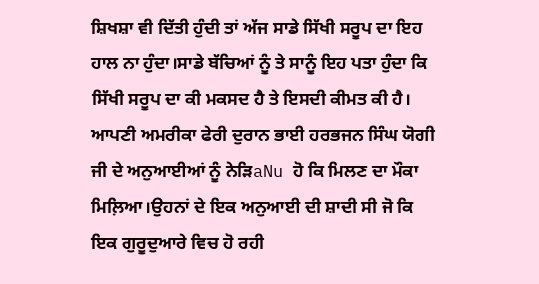ਸ਼ਿਖਸ਼ਾ ਵੀ ਦਿੱਤੀ ਹੁੰਦੀ ਤਾਂ ਅੱਜ ਸਾਡੇ ਸਿੱਖੀ ਸਰੂਪ ਦਾ ਇਹ ਹਾਲ ਨਾ ਹੁੰਦਾ।ਸਾਡੇ ਬੱਚਿਆਂ ਨੂੰ ਤੇ ਸਾਨੂੰ ਇਹ ਪਤਾ ਹੁੰਦਾ ਕਿ ਸਿੱਖੀ ਸਰੂਪ ਦਾ ਕੀ ਮਕਸਦ ਹੈ ਤੇ ਇਸਦੀ ਕੀਮਤ ਕੀ ਹੈ।
ਆਪਣੀ ਅਮਰੀਕਾ ਫੇਰੀ ਦੁਰਾਨ ਭਾਈ ਹਰਭਜਨ ਸਿੰਘ ਯੋਗੀ ਜੀ ਦੇ ਅਨੁਆਈਆਂ ਨੂੰ ਨੇੜਿaNu ਹੋ ਕਿ ਮਿਲਣ ਦਾ ਮੌਕਾ ਮਿਲ਼ਿਆ।ਉਹਨਾਂ ਦੇ ਇਕ ਅਨੁਆਈ ਦੀ ਸ਼ਾਦੀ ਸੀ ਜੋ ਕਿ ਇਕ ਗੁਰੂਦੁਆਰੇ ਵਿਚ ਹੋ ਰਹੀ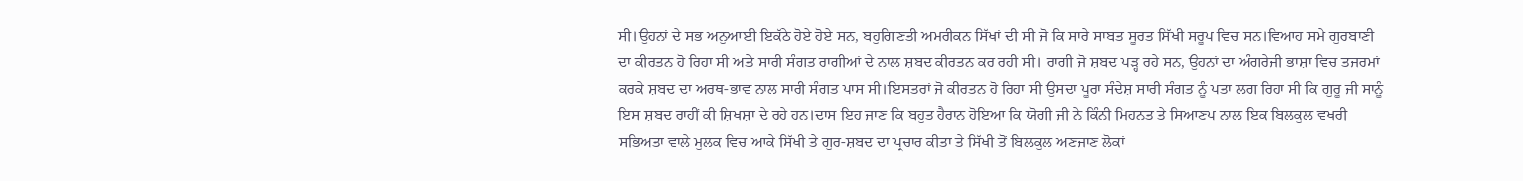ਸੀ।ਉਹਨਾਂ ਦੇ ਸਭ ਅਨੁਆਈ ਇਕੱਠੇ ਹੋਏ ਹੋਏ ਸਨ, ਬਹੁਗਿਣਤੀ ਅਮਰੀਕਨ ਸਿੱਖਾਂ ਦੀ ਸੀ ਜੋ ਕਿ ਸਾਰੇ ਸਾਬਤ ਸੂਰਤ ਸਿੱਖੀ ਸਰੂਪ ਵਿਚ ਸਨ।ਵਿਆਹ ਸਮੇ ਗੁਰਬਾਣੀ ਦਾ ਕੀਰਤਨ ਹੋ ਰਿਹਾ ਸੀ ਅਤੇ ਸਾਰੀ ਸੰਗਤ ਰਾਗੀਆਂ ਦੇ ਨਾਲ ਸ਼ਬਦ ਕੀਰਤਨ ਕਰ ਰਹੀ ਸੀ। ਰਾਗੀ ਜੋ ਸ਼ਬਦ ਪੜ੍ਹ ਰਹੇ ਸਨ, ਉਹਨਾਂ ਦਾ ਅੰਗਰੇਜੀ ਭਾਸ਼ਾ ਵਿਚ ਤਜਰਮਾਂ ਕਰਕੇ ਸ਼ਬਦ ਦਾ ਅਰਥ-ਭਾਵ ਨਾਲ ਸਾਰੀ ਸੰਗਤ ਪਾਸ ਸੀ।ਇਸਤਰਾਂ ਜੋ ਕੀਰਤਨ ਹੋ ਰਿਹਾ ਸੀ ਉਸਦਾ ਪੂਰਾ ਸੰਦੇਸ਼ ਸਾਰੀ ਸੰਗਤ ਨੂੰ ਪਤਾ ਲਗ ਰਿਹਾ ਸੀ ਕਿ ਗੁਰੂ ਜੀ ਸਾਨੂੰ ਇਸ ਸ਼ਬਦ ਰਾਹੀਂ ਕੀ ਸ਼ਿਖਸ਼ਾ ਦੇ ਰਹੇ ਹਨ।ਦਾਸ ਇਹ ਜਾਣ ਕਿ ਬਹੁਤ ਹੈਰਾਨ ਹੋਇਆ ਕਿ ਯੋਗੀ ਜੀ ਨੇ ਕਿੰਨੀ ਮਿਹਨਤ ਤੇ ਸਿਆਣਪ ਨਾਲ ਇਕ ਬਿਲਕੁਲ ਵਖਰੀ ਸਭਿਅਤਾ ਵਾਲੇ ਮੁਲਕ ਵਿਚ ਆਕੇ ਸਿੱਖੀ ਤੇ ਗੁਰ-ਸ਼ਬਦ ਦਾ ਪ੍ਰਚਾਰ ਕੀਤਾ ਤੇ ਸਿੱਖੀ ਤੋਂ ਬਿਲਕੁਲ ਅਣਜਾਣ ਲੋਕਾਂ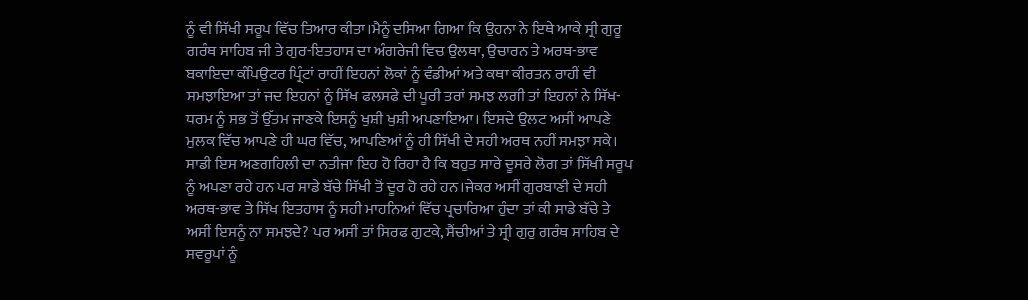ਨੂੰ ਵੀ ਸਿੱਖੀ ਸਰੂਪ ਵਿੱਚ ਤਿਆਰ ਕੀਤਾ।ਮੈਨੂੰ ਦਸਿਆ ਗਿਆ ਕਿ ਉਹਨਾ ਨੇ ਇਥੇ ਆਕੇ ਸ੍ਰੀ ਗੁਰੂ ਗਰੰਥ ਸਾਹਿਬ ਜੀ ਤੇ ਗੁਰ-ਇਤਹਾਸ ਦਾ ਅੰਗਰੇਜੀ ਵਿਚ ਉਲਥਾ, ਉਚਾਰਨ ਤੇ ਅਰਥ-ਭਾਵ ਬਕਾਇਦਾ ਕੰਪਿਉਟਰ ਪ੍ਰਿੰਟਾਂ ਰਾਹੀਂ ਇਹਨਾਂ ਲੋਕਾਂ ਨੂੰ ਵੰਡੀਆਂ ਅਤੇ ਕਥਾ ਕੀਰਤਨ ਰਾਹੀਂ ਵੀ ਸਮਝਾਇਆ ਤਾਂ ਜਦ ਇਹਨਾਂ ਨੂੰ ਸਿੱਖ ਫਲਸਫੇ ਦੀ ਪੂਰੀ ਤਰਾਂ ਸਮਝ ਲਗੀ ਤਾਂ ਇਹਨਾਂ ਨੇ ਸਿੱਖ-ਧਰਮ ਨੂੰ ਸਭ ਤੋਂ ਉੱਤਮ ਜਾਣਕੇ ਇਸਨੂੰ ਖੁਸ਼ੀ ਖੁਸ਼ੀ ਅਪਣਾਇਆ। ਇਸਦੇ ਉਲਟ ਅਸੀਂ ਆਪਣੇ ਮੁਲਕ ਵਿੱਚ ਆਪਣੇ ਹੀ ਘਰ ਵਿੱਚ, ਆਪਣਿਆਂ ਨੂੰ ਹੀ ਸਿੱਖੀ ਦੇ ਸਹੀ ਅਰਥ ਨਹੀਂ ਸਮਝਾ ਸਕੇ। ਸਾਡੀ ਇਸ ਅਣਗਹਿਲੀ ਦਾ ਨਤੀਜਾ ਇਹ ਹੋ ਰਿਹਾ ਹੈ ਕਿ ਬਹੁਤ ਸਾਰੇ ਦੂਸਰੇ ਲੋਗ ਤਾਂ ਸਿੱਖੀ ਸਰੂਪ ਨੂੰ ਅਪਣਾ ਰਹੇ ਹਨ ਪਰ ਸਾਡੇ ਬੱਚੇ ਸਿੱਖੀ ਤੋਂ ਦੂਰ ਹੋ ਰਹੇ ਹਨ।ਜੇਕਰ ਅਸੀਂ ਗੁਰਬਾਣੀ ਦੇ ਸਹੀ ਅਰਥ-ਭਾਵ ਤੇ ਸਿੱਖ ਇਤਹਾਸ ਨੂੰ ਸਹੀ ਮਾਹਨਿਆਂ ਵਿੱਚ ਪ੍ਰਚਾਰਿਆ ਹੁੰਦਾ ਤਾਂ ਕੀ ਸਾਡੇ ਬੱਚੇ ਤੇ ਅਸੀਂ ਇਸਨੂੰ ਨਾ ਸਮਝਦੇ? ਪਰ ਅਸੀਂ ਤਾਂ ਸਿਰਫ ਗੁਟਕੇ, ਸੈਂਚੀਆਂ ਤੇ ਸ੍ਰੀ ਗੁਰੁ ਗਰੰਥ ਸਾਹਿਬ ਦੇ ਸਵਰੂਪਾਂ ਨੂੰ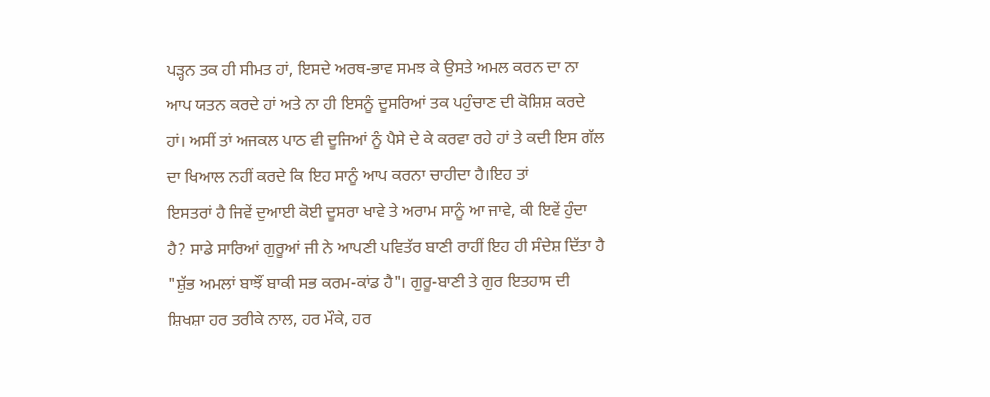ਪੜ੍ਹਨ ਤਕ ਹੀ ਸੀਮਤ ਹਾਂ, ਇਸਦੇ ਅਰਥ-ਭਾਵ ਸਮਝ ਕੇ ਉਸਤੇ ਅਮਲ ਕਰਨ ਦਾ ਨਾ ਆਪ ਯਤਨ ਕਰਦੇ ਹਾਂ ਅਤੇ ਨਾ ਹੀ ਇਸਨੂੰ ਦੂਸਰਿਆਂ ਤਕ ਪਹੁੰਚਾਣ ਦੀ ਕੋਸ਼ਿਸ਼ ਕਰਦੇ ਹਾਂ। ਅਸੀਂ ਤਾਂ ਅਜਕਲ ਪਾਠ ਵੀ ਦੂਜਿਆਂ ਨੂੰ ਪੈਸੇ ਦੇ ਕੇ ਕਰਵਾ ਰਹੇ ਹਾਂ ਤੇ ਕਦੀ ਇਸ ਗੱਲ ਦਾ ਖਿਆਲ ਨਹੀਂ ਕਰਦੇ ਕਿ ਇਹ ਸਾਨੂੰ ਆਪ ਕਰਨਾ ਚਾਹੀਦਾ ਹੈ।ਇਹ ਤਾਂ
ਇਸਤਰਾਂ ਹੈ ਜਿਵੇਂ ਦੁਆਈ ਕੋਈ ਦੂਸਰਾ ਖਾਵੇ ਤੇ ਅਰਾਮ ਸਾਨੂੰ ਆ ਜਾਵੇ, ਕੀ ਇਵੇਂ ਹੁੰਦਾ ਹੈ? ਸਾਡੇ ਸਾਰਿਆਂ ਗੁਰੂਆਂ ਜੀ ਨੇ ਆਪਣੀ ਪਵਿਤੱਰ ਬਾਣੀ ਰਾਹੀਂ ਇਹ ਹੀ ਸੰਦੇਸ਼ ਦਿੱਤਾ ਹੈ "ਸ਼ੁੱਭ ਅਮਲਾਂ ਬਾਝੌਂ ਬਾਕੀ ਸਭ ਕਰਮ-ਕਾਂਡ ਹੈ"। ਗੁਰੂ-ਬਾਣੀ ਤੇ ਗੁਰ ਇਤਹਾਸ ਦੀ ਸ਼ਿਖਸ਼ਾ ਹਰ ਤਰੀਕੇ ਨਾਲ, ਹਰ ਮੌਕੇ, ਹਰ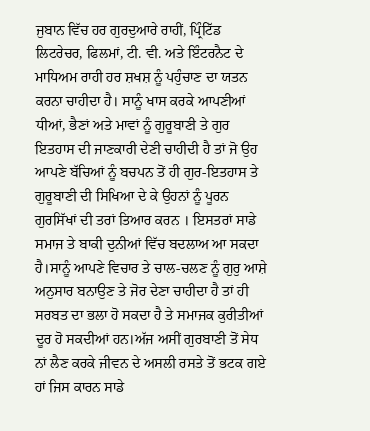ਜੁਬਾਨ ਵਿੱਚ ਹਰ ਗੁਰਦੁਆਰੇ ਰਾਹੀਂ, ਪ੍ਰਿੰਟਿੱਡ ਲਿਟਰੇਚਰ, ਫਿਲਮਾਂ, ਟੀ. ਵੀ. ਅਤੇ ਇੰਟਰਨੈਟ ਦੇ ਮਾਧਿਅਮ ਰਾਹੀ ਹਰ ਸ਼ਖਸ਼ ਨੂੰ ਪਹੁੰਚਾਣ ਦਾ ਯਤਨ ਕਰਨਾ ਚਾਹੀਦਾ ਹੈ। ਸਾਨੂੰ ਖਾਸ ਕਰਕੇ ਆਪਣੀਆਂ ਧੀਆਂ, ਭੈਣਾਂ ਅਤੇ ਮਾਵਾਂ ਨੂੰ ਗੁਰੂਬਾਣੀ ਤੇ ਗੁਰ ਇਤਹਾਸ ਦੀ ਜਾਣਕਾਰੀ ਦੇਣੀ ਚਾਹੀਦੀ ਹੈ ਤਾਂ ਜੋ ਉਹ ਆਪਣੇ ਬੱਚਿਆਂ ਨੂੰ ਬਚਪਨ ਤੋਂ ਹੀ ਗੁਰ-ਇਤਹਾਸ ਤੇ ਗੁਰੂਬਾਣੀ ਦੀ ਸਿਖਿਆ ਦੇ ਕੇ ਉਹਨਾਂ ਨੂੰ ਪੂਰਨ ਗੁਰਸਿੱਖਾਂ ਦੀ ਤਰਾਂ ਤਿਆਰ ਕਰਨ । ਇਸਤਰਾਂ ਸਾਡੇ ਸਮਾਜ ਤੇ ਬਾਕੀ ਦੁਨੀਆਂ ਵਿੱਚ ਬਦਲਾਅ ਆ ਸਕਦਾ ਹੈ।ਸਾਨੂੰ ਆਪਣੇ ਵਿਚਾਰ ਤੇ ਚਾਲ-ਚਲਣ ਨੂੰ ਗੁਰੁ ਆਸ਼ੇ ਅਨੁਸਾਰ ਬਨਾਉਣ ਤੇ ਜੋਰ ਦੇਣਾ ਚਾਹੀਦਾ ਹੈ ਤਾਂ ਹੀ ਸਰਬਤ ਦਾ ਭਲਾ ਹੋ ਸਕਦਾ ਹੈ ਤੇ ਸਮਾਜਕ ਕੁਰੀਤੀਆਂ ਦੂਰ ਹੋ ਸਕਦੀਆਂ ਹਨ।ਅੱਜ ਅਸੀਂ ਗੁਰਬਾਣੀ ਤੋਂ ਸੇਧ ਨਾਂ ਲੈਣ ਕਰਕੇ ਜੀਵਨ ਦੇ ਅਸਲੀ ਰਸਤੇ ਤੋਂ ਭਟਕ ਗਏ ਹਾਂ ਜਿਸ ਕਾਰਨ ਸਾਡੇ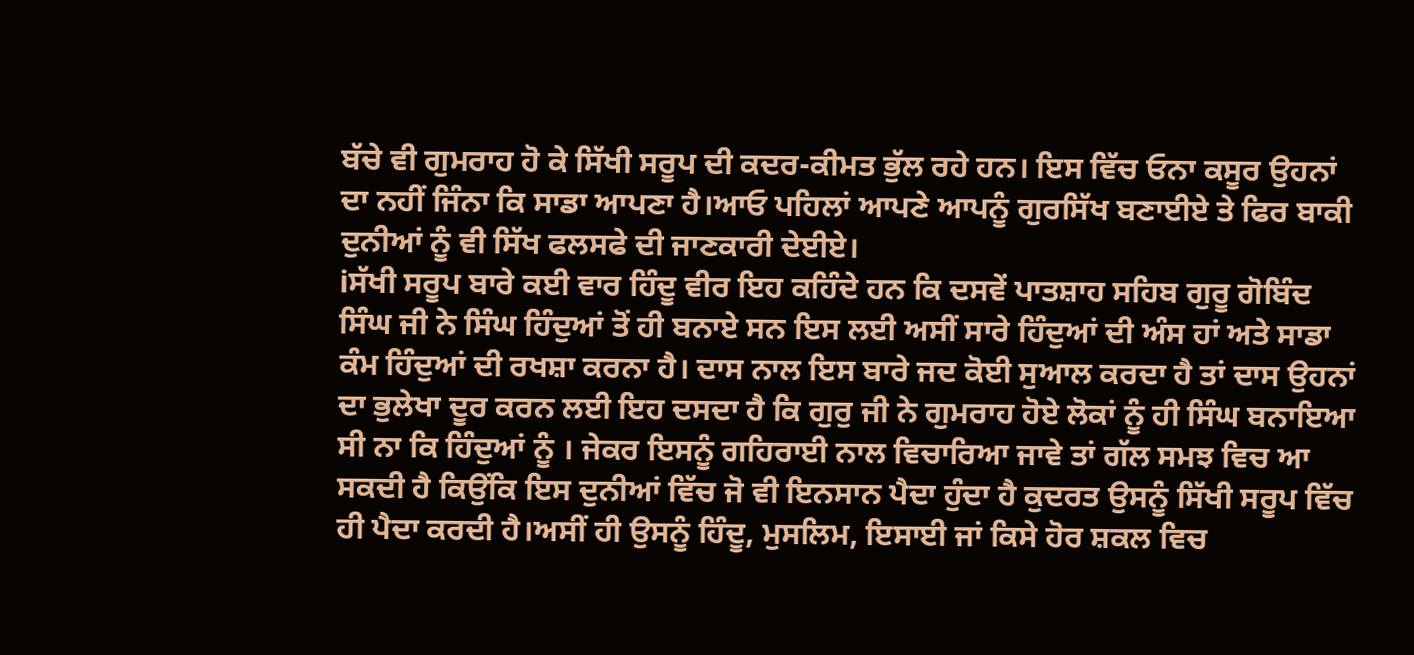ਬੱਚੇ ਵੀ ਗੁਮਰਾਹ ਹੋ ਕੇ ਸਿੱਖੀ ਸਰੂਪ ਦੀ ਕਦਰ-ਕੀਮਤ ਭੁੱਲ ਰਹੇ ਹਨ। ਇਸ ਵਿੱਚ ਓਨਾ ਕਸੂਰ ਉਹਨਾਂ ਦਾ ਨਹੀਂ ਜਿੰਨਾ ਕਿ ਸਾਡਾ ਆਪਣਾ ਹੈ।ਆਓ ਪਹਿਲਾਂ ਆਪਣੇ ਆਪਨੂੰ ਗੁਰਸਿੱਖ ਬਣਾਈਏ ਤੇ ਫਿਰ ਬਾਕੀ ਦੁਨੀਆਂ ਨੂੰ ਵੀ ਸਿੱਖ ਫਲਸਫੇ ਦੀ ਜਾਣਕਾਰੀ ਦੇਈਏ।
iਸੱਖੀ ਸਰੂਪ ਬਾਰੇ ਕਈ ਵਾਰ ਹਿੰਦੂ ਵੀਰ ਇਹ ਕਹਿੰਦੇ ਹਨ ਕਿ ਦਸਵੇਂ ਪਾਤਸ਼ਾਹ ਸਹਿਬ ਗੁਰੂ ਗੋਬਿੰਦ ਸਿੰਘ ਜੀ ਨੇ ਸਿੰਘ ਹਿੰਦੁਆਂ ਤੋਂ ਹੀ ਬਨਾਏ ਸਨ ਇਸ ਲਈ ਅਸੀਂ ਸਾਰੇ ਹਿੰਦੁਆਂ ਦੀ ਅੰਸ ਹਾਂ ਅਤੇ ਸਾਡਾ ਕੰਮ ਹਿੰਦੁਆਂ ਦੀ ਰਖਸ਼ਾ ਕਰਨਾ ਹੈ। ਦਾਸ ਨਾਲ ਇਸ ਬਾਰੇ ਜਦ ਕੋਈ ਸੁਆਲ ਕਰਦਾ ਹੈ ਤਾਂ ਦਾਸ ਉਹਨਾਂ ਦਾ ਭੁਲੇਖਾ ਦੂਰ ਕਰਨ ਲਈ ਇਹ ਦਸਦਾ ਹੈ ਕਿ ਗੁਰੁ ਜੀ ਨੇ ਗੁਮਰਾਹ ਹੋਏ ਲੋਕਾਂ ਨੂੰ ਹੀ ਸਿੰਘ ਬਨਾਇਆ ਸੀ ਨਾ ਕਿ ਹਿੰਦੁਆਂ ਨੂੰ । ਜੇਕਰ ਇਸਨੂੰ ਗਹਿਰਾਈ ਨਾਲ ਵਿਚਾਰਿਆ ਜਾਵੇ ਤਾਂ ਗੱਲ ਸਮਝ ਵਿਚ ਆ ਸਕਦੀ ਹੈ ਕਿਉਂਕਿ ਇਸ ਦੁਨੀਆਂ ਵਿੱਚ ਜੋ ਵੀ ਇਨਸਾਨ ਪੈਦਾ ਹੁੰਦਾ ਹੈ ਕੁਦਰਤ ਉਸਨੂੰ ਸਿੱਖੀ ਸਰੂਪ ਵਿੱਚ ਹੀ ਪੈਦਾ ਕਰਦੀ ਹੈ।ਅਸੀਂ ਹੀ ਉਸਨੂੰ ਹਿੰਦੂ, ਮੁਸਲਿਮ, ਇਸਾਈ ਜਾਂ ਕਿਸੇ ਹੋਰ ਸ਼ਕਲ ਵਿਚ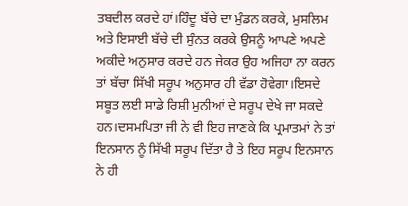ਤਬਦੀਲ ਕਰਦੇ ਹਾਂ।ਹਿੰਦੂ ਬੱਚੇ ਦਾ ਮੁੰਡਨ ਕਰਕੇ, ਮੁਸਲਿਮ ਅਤੇ ਇਸਾਈ ਬੱਚੇ ਦੀ ਸੁੰਨਤ ਕਰਕੇ ਉਸਨੂੰ ਆਪਣੇ ਅਪਣੇ ਅਕੀਦੇ ਅਨੁਸਾਰ ਕਰਦੇ ਹਨ ਜੇਕਰ ਉਹ ਅਜਿਹਾ ਨਾ ਕਰਨ ਤਾਂ ਬੱਚਾ ਸਿੱਖੀ ਸਰੂਪ ਅਨੁਸਾਰ ਹੀ ਵੱਡਾ ਹੋਵੇਗਾ।ਇਸਦੇ ਸਬੂਤ ਲਈ ਸਾਡੇ ਰਿਸ਼ੀ ਮੁਨੀਆਂ ਦੇ ਸਰੂਪ ਦੇਖੇ ਜਾ ਸਕਦੇ ਹਨ।ਦਸਮਪਿਤਾ ਜੀ ਨੇ ਵੀ ਇਹ ਜਾਣਕੇ ਕਿ ਪ੍ਰਮਾਤਮਾਂ ਨੇ ਤਾਂ ਇਨਸਾਨ ਨੂੰ ਸਿੱਖੀ ਸਰੂਪ ਦਿੱਤਾ ਹੈ ਤੇ ਇਹ ਸਰੂਪ ਇਨਸਾਨ ਨੇ ਹੀ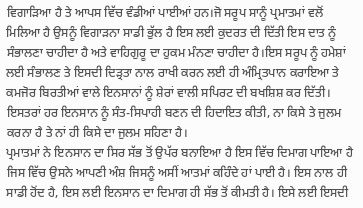ਵਿਗਾੜਿਆ ਹੈ ਤੇ ਆਪਸ ਵਿੱਚ ਵੰਡੀਆਂ ਪਾਈਆਂ ਹਨ।ਜੋ ਸਰੂਪ ਸਾਨੂੰ ਪ੍ਰਮਾਤਮਾਂ ਵਲੋਂ ਮਿਲਿਆ ਹੈ ਉਸਨੂੰ ਵਿਗਾੜਨਾ ਸਾਡੀ ਭੁੱਲ ਹੈ ਇਸ ਲਈ ਕੁਦਰਤ ਦੀ ਦਿੱਤੀ ਇਸ ਦਾਤ ਨੂੰ ਸੰਭਾਲਣਾ ਚਾਹੀਦਾ ਹੈ ਅਤੇ ਵਾਹਿਗੁਰੂ ਦਾ ਹੁਕਮ ਮੰਨਣਾ ਚਾਹੀਦਾ ਹੈ।ਇਸ ਸਰੂਪ ਨੂੰ ਹਮੇਸ਼ਾਂ ਲਈ ਸੰਭਾਲਣ ਤੇ ਇਸਦੀ ਦਿੜ੍ਰਤਾ ਨਾਲ ਰਾਖੀ ਕਰਨ ਲਈ ਹੀ ਅੰਮ੍ਰਿਤਪਾਨ ਕਰਾਇਆ ਤੇ ਕਮਜੋਰ ਬਿਰਤੀਆਂ ਵਾਲੇ ਇਨਸਾਨਾਂ ਨੂੰ ਸ਼ੇਰਾਂ ਵਾਲੀ ਸਪਿਰਟ ਦੀ ਬਖਸ਼ਿਸ਼ ਕਰ ਦਿੱਤੀ। ਇਸਤਰਾਂ ਹਰ ਇਨਸਾਨ ਨੂੰ ਸੰਤ-ਸਿਪਾਹੀ ਬਣਨ ਦੀ ਹਿਦਾਇਤ ਕੀਤੀ, ਨਾ ਕਿਸੇ ਤੇ ਜੁਲਮ ਕਰਨਾ ਹੈ ਤੇ ਨਾਂ ਹੀ ਕਿਸੇ ਦਾ ਜੁਲਮ ਸਹਿਣਾ ਹੈ।
ਪ੍ਰਮਾਤਮਾਂ ਨੇ ਇਨਸਾਨ ਦਾ ਸਿਰ ਸੱਭ ਤੋਂ ਉਪੱਰ ਬਨਾਇਆ ਹੈ ਇਸ ਵਿੱਚ ਦਿਮਾਗ ਪਾਇਆ ਹੈ ਜਿਸ ਵਿੱਚ ਉਸਨੇ ਆਪਣੀ ਅੰਸ਼ ਜਿਸਨੂੰ ਅਸੀਂ ਆਤਮਾਂ ਕਹਿੰਦੇ ਹਾਂ ਪਾਈ ਹੈ। ਇਸ ਨਾਲ ਹੀ ਸਾਡੀ ਹੋਂਦ ਹੈ, ਇਸ ਲਈ ਇਨਸਾਨ ਦਾ ਦਿਮਾਗ ਹੀ ਸੱਭ ਤੋਂ ਕੀਮਤੀ ਹੈ। ਇਸੇ ਲਈ ਇਸਦੀ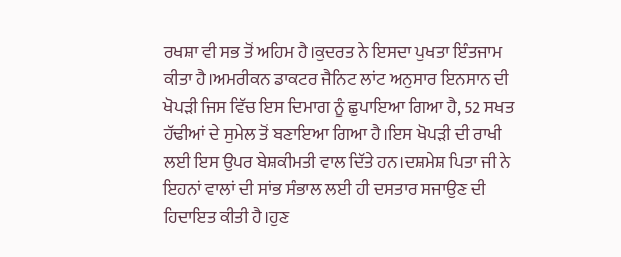ਰਖਸ਼ਾ ਵੀ ਸਭ ਤੋਂ ਅਹਿਮ ਹੈ।ਕੁਦਰਤ ਨੇ ਇਸਦਾ ਪੁਖਤਾ ਇੰਤਜਾਮ ਕੀਤਾ ਹੈ।ਅਮਰੀਕਨ ਡਾਕਟਰ ਜੈਨਿਟ ਲਾਂਟ ਅਨੁਸਾਰ ਇਨਸਾਨ ਦੀ ਖੋਪੜੀ ਜਿਸ ਵਿੱਚ ਇਸ ਦਿਮਾਗ ਨੂੰ ਛੁਪਾਇਆ ਗਿਆ ਹੈ, 52 ਸਖਤ ਹੱਢੀਆਂ ਦੇ ਸੁਮੇਲ ਤੋਂ ਬਣਾਇਆ ਗਿਆ ਹੈ।ਇਸ ਖੋਪੜੀ ਦੀ ਰਾਖੀ ਲਈ ਇਸ ਉਪਰ ਬੇਸ਼ਕੀਮਤੀ ਵਾਲ ਦਿੱਤੇ ਹਨ।ਦਸ਼ਮੇਸ਼ ਪਿਤਾ ਜੀ ਨੇ ਇਹਨਾਂ ਵਾਲਾਂ ਦੀ ਸਾਂਭ ਸੰਭਾਲ ਲਈ ਹੀ ਦਸਤਾਰ ਸਜਾਉਣ ਦੀ ਹਿਦਾਇਤ ਕੀਤੀ ਹੈ।ਹੁਣ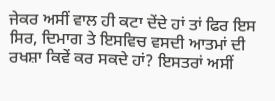ਜੇਕਰ ਅਸੀਂ ਵਾਲ ਹੀ ਕਟਾ ਦੇਂਦੇ ਹਾਂ ਤਾਂ ਫਿਰ ਇਸ ਸਿਰ, ਦਿਮਾਗ ਤੇ ਇਸਵਿਚ ਵਸਦੀ ਆਤਮਾਂ ਦੀ ਰਖਸ਼ਾ ਕਿਵੇਂ ਕਰ ਸਕਦੇ ਹਾਂ? ਇਸਤਰਾਂ ਅਸੀਂ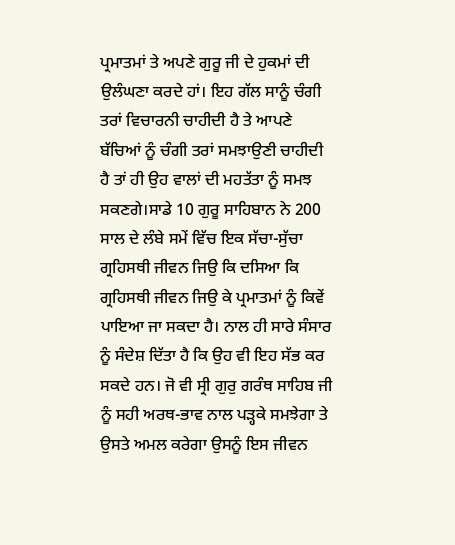ਪ੍ਰਮਾਤਮਾਂ ਤੇ ਅਪਣੇ ਗੁਰੂ ਜੀ ਦੇ ਹੁਕਮਾਂ ਦੀ ਉਲੰਘਣਾ ਕਰਦੇ ਹਾਂ। ਇਹ ਗੱਲ ਸਾਨੂੰ ਚੰਗੀ ਤਰਾਂ ਵਿਚਾਰਨੀ ਚਾਹੀਦੀ ਹੈ ਤੇ ਆਪਣੇ ਬੱਚਿਆਂ ਨੂੰ ਚੰਗੀ ਤਰਾਂ ਸਮਝਾਉਣੀ ਚਾਹੀਦੀ ਹੈ ਤਾਂ ਹੀ ਉਹ ਵਾਲਾਂ ਦੀ ਮਹਤੱਤਾ ਨੂੰ ਸਮਝ ਸਕਣਗੇ।ਸਾਡੇ 10 ਗੁਰੂ ਸਾਹਿਬਾਨ ਨੇ 200 ਸਾਲ ਦੇ ਲੰਬੇ ਸਮੇਂ ਵਿੱਚ ਇਕ ਸੱਚਾ-ਸੁੱਚਾ ਗ੍ਰਹਿਸਥੀ ਜੀਵਨ ਜਿਉ ਕਿ ਦਸਿਆ ਕਿ ਗ੍ਰਹਿਸਥੀ ਜੀਵਨ ਜਿਉ ਕੇ ਪ੍ਰਮਾਤਮਾਂ ਨੂੰ ਕਿਵੇਂ ਪਾਇਆ ਜਾ ਸਕਦਾ ਹੈ। ਨਾਲ ਹੀ ਸਾਰੇ ਸੰਸਾਰ ਨੂੰ ਸੰਦੇਸ਼ ਦਿੱਤਾ ਹੈ ਕਿ ਉਹ ਵੀ ਇਹ ਸੱਭ ਕਰ ਸਕਦੇ ਹਨ। ਜੋ ਵੀ ਸ੍ਰੀ ਗੁਰੁ ਗਰੰਥ ਸਾਹਿਬ ਜੀ ਨੂੰ ਸਹੀ ਅਰਥ-ਭਾਵ ਨਾਲ ਪੜ੍ਹਕੇ ਸਮਝੇਗਾ ਤੇ ਉਸਤੇ ਅਮਲ ਕਰੇਗਾ ਉਸਨੂੰ ਇਸ ਜੀਵਨ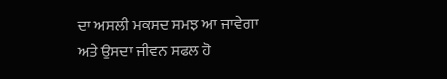ਦਾ ਅਸਲੀ ਮਕਸਦ ਸਮਝ ਆ ਜਾਵੇਗਾ ਅਤੇ ਉਸਦਾ ਜੀਵਨ ਸਫਲ ਹੋ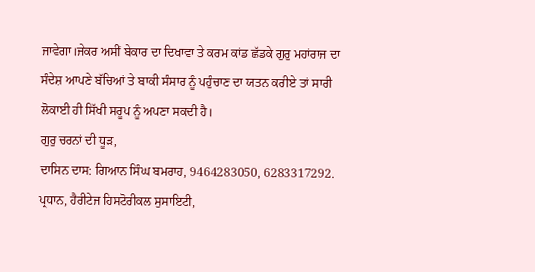ਜਾਵੇਗਾ।ਜੇਕਰ ਅਸੀਂ ਬੇਕਾਰ ਦਾ ਦਿਖਾਵਾ ਤੇ ਕਰਮ ਕਾਂਡ ਛੱਡਕੇ ਗੁਰੁ ਮਹਾਂਰਾਜ ਦਾ ਸੰਦੇਸ਼ ਆਪਣੇ ਬੱਚਿਆਂ ਤੇ ਬਾਕੀ ਸੰਸਾਰ ਨੂੰ ਪਹੁੰਚਾਣ ਦਾ ਯਤਨ ਕਰੀਏ ਤਾਂ ਸਾਰੀ ਲੋਕਾਈ ਹੀ ਸਿੱਖੀ ਸਰੂਪ ਨੂੰ ਅਪਣਾ ਸਕਦੀ ਹੈ।
ਗੁਰੁ ਚਰਨਾਂ ਦੀ ਧੂੜ,
ਦਾਸਿਨ ਦਾਸ: ਗਿਆਨ ਸਿੰਘ ਬਮਰਾਹ, 9464283050, 6283317292. ਪ੍ਰਧਾਨ, ਹੈਰੀਟੇਜ ਹਿਸਟੋਰੀਕਲ ਸੁਸਾਇਟੀ,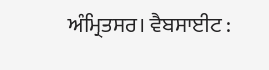ਅੰਮ੍ਰਿਤਸਰ। ਵੈਬਸਾਈਟ :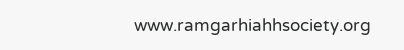www.ramgarhiahhsociety.org